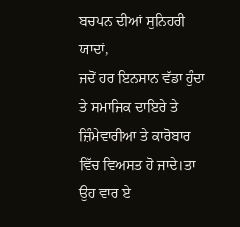ਬਚਪਨ ਦੀਆਂ ਸੁਨਿਹਰੀ ਯਾਦਾਂ,
ਜਦੋਂ ਹਰ ਇਨਸਾਨ ਵੱਡਾ ਹੁੰਦਾ ਤੇ ਸਮਾਜਿਕ ਦਾਇਰੇ ਤੇ ਜ਼ਿੰਮੇਵਾਰੀਆ ਤੇ ਕਾਰੋਬਾਰ ਵਿੱਚ ਵਿਅਸਤ ਹੋ ਜਾਦੇ।ਤਾ ਉਹ ਵਾਰ ਏ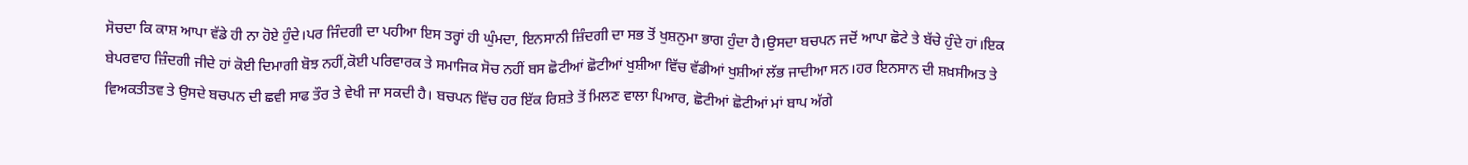ਸੋਚਦਾ ਕਿ ਕਾਸ਼ ਆਪਾ ਵੱਡੇ ਹੀ ਨਾ ਹੋਏ ਹੁੰਦੇ।ਪਰ ਜਿੰਦਗੀ ਦਾ ਪਹੀਆ ਇਸ ਤਰ੍ਹਾਂ ਹੀ ਘੁੰਮਦਾ, ਇਨਸਾਨੀ ਜ਼ਿੰਦਗੀ ਦਾ ਸਭ ਤੋਂ ਖੁਸ਼ਨੁਮਾ ਭਾਗ ਹੁੰਦਾ ਹੈ।ਉਸਦਾ ਬਚਪਨ ਜਦੋਂ ਆਪਾ ਛੋਟੇ ਤੇ ਬੱਚੇ ਹੁੰਦੇ ਹਾਂ।ਇਕ ਬੇਪਰਵਾਹ ਜ਼ਿੰਦਗੀ ਜੀਦੇ ਹਾਂ ਕੋਈ ਦਿਮਾਗੀ ਬੋਝ ਨਹੀਂ,ਕੋਈ ਪਰਿਵਾਰਕ ਤੇ ਸਮਾਜਿਕ ਸੋਚ ਨਹੀਂ ਬਸ ਛੋਟੀਆਂ ਛੋਟੀਆਂ ਖੁਸ਼ੀਆ ਵਿੱਚ ਵੱਡੀਆਂ ਖੁਸ਼ੀਆਂ ਲੱਭ ਜਾਦੀਆ ਸਨ।ਹਰ ਇਨਸਾਨ ਦੀ ਸ਼ਖ਼ਸੀਅਤ ਤੇ ਵਿਅਕਤੀਤਵ ਤੇ ਉਸਦੇ ਬਚਪਨ ਦੀ ਛਵੀ ਸਾਫ ਤੌਰ ਤੇ ਵੇਖੀ ਜਾ ਸਕਦੀ ਹੈ। ਬਚਪਨ ਵਿੱਚ ਹਰ ਇੱਕ ਰਿਸ਼ਤੇ ਤੋਂ ਮਿਲਣ ਵਾਲਾ ਪਿਆਰ, ਛੋਟੀਆਂ ਛੋਟੀਆਂ ਮਾਂ ਬਾਪ ਅੱਗੇ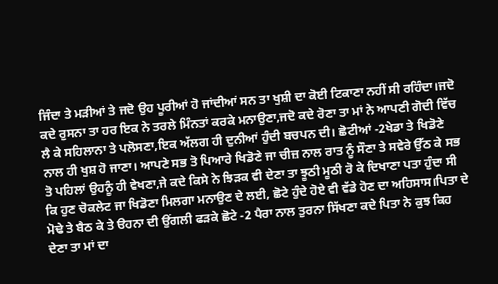ਜਿੰਦਾ ਤੇ ਮੜੀਆਂ ਤੇ ਜਦੋ ਉਹ ਪੂਰੀਆਂ ਹੋ ਜਾਂਦੀਆਂ ਸਨ ਤਾ ਖੁਸ਼ੀ ਦਾ ਕੋਈ ਟਿਕਾਣਾ ਨਹੀਂ ਸੀ ਰਹਿੰਦਾ।ਜਦੋ ਕਦੇ ਰੁਸਨਾ ਤਾ ਹਰ ਇਕ ਨੇ ਤਰਲੇ ਮਿੰਨਤਾਂ ਕਰਕੇ ਮਨਾਉਣਾ,ਜਦੋ ਕਦੇ ਰੋਣਾ ਤਾ ਮਾਂ ਨੇ ਆਪਣੀ ਗੋਦੀ ਵਿੱਚ ਲੈ ਕੇ ਸਹਿਲਾਨਾ ਤੇ ਪਲੋਸਣਾ,ਇਕ ਅੱਲਗ ਹੀ ਦੁਨੀਆਂ ਹੁੰਦੀ ਬਚਪਨ ਦੀ। ਛੋਟੀਆਂ -2ਖੇਡਾ ਤੇ ਖਿਡੋਣੇ ਨਾਲ ਹੀ ਖੁਸ਼ ਹੋ ਜਾਣਾ। ਆਪਣੇ ਸਭ ਤੋ ਪਿਆਰੇ ਖਿਡੋਣੇ ਜਾ ਚੀਜ਼ ਨਾਲ ਰਾਤ ਨੂੰ ਸੌਣਾ ਤੇ ਸਵੇਰੇ ਉੱਠ ਕੇ ਸਭ ਤੋ ਪਹਿਲਾਂ ਉਹਨੂੰ ਹੀ ਵੇਖਣਾ,ਜੇ ਕਦੇ ਕਿਸੇ ਨੇ ਝਿੜਕ ਵੀ ਦੇਣਾ ਤਾ ਝੂਠੀ ਮੂਠੀ ਰੋ ਕੇ ਦਿਖਾਣਾ ਪਤਾ ਹੁੰਦਾ ਸੀ ਕਿ ਹੁਣ ਚੋਕਲੇਟ ਜਾ ਖਿਡੋਣਾ ਮਿਲਗਾ ਮਨਾਉਣ ਦੇ ਲਈ, ਛੋਟੇ ਹੁੰਦੇ ਹੋਏ ਵੀ ਵੱਡੇ ਹੋਣ ਦਾ ਅਹਿਸਾਸ।ਪਿਤਾ ਦੇ ਮੋਢੇ ਤੇ ਬੈਠ ਕੇ ਤੇ ੳਹਨਾ ਦੀ ਉਂਗਲੀ ਫੜਕੇ ਛੋਟੇ -2 ਪੈਰਾ ਨਾਲ ਤੁਰਨਾ ਸਿੱਖਣਾ ਕਦੇ ਪਿਤਾ ਨੇ ਕੁਝ ਕਿਹ ਦੇਣਾ ਤਾ ਮਾਂ ਦਾ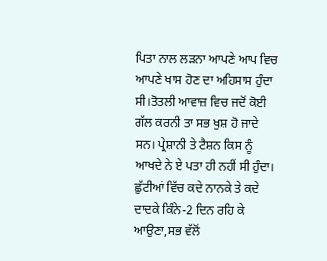ਪਿਤਾ ਨਾਲ ਲੜਨਾ ਆਪਣੇ ਆਪ ਵਿਚ ਆਪਣੇ ਖਾਸ ਹੋਣ ਦਾ ਅਹਿਸਾਸ ਹੁੰਦਾ ਸੀ।ਤੋਤਲੀ ਆਵਾਜ਼ ਵਿਚ ਜਦੋਂ ਕੋਈ ਗੱਲ ਕਰਨੀ ਤਾ ਸਭ ਖੁਸ਼ ਹੋ ਜਾਦੇ ਸਨ। ਪ੍ਰੇਸ਼ਾਨੀ ਤੇ ਟੈਸ਼ਨ ਕਿਸ ਨੂੰ ਆਖਦੇ ਨੇ ਏ ਪਤਾ ਹੀ ਨਹੀਂ ਸੀ ਹੁੰਦਾ। ਛੁੱਟੀਆਂ ਵਿੱਚ ਕਦੇ ਨਾਨਕੇ ਤੇ ਕਦੇ ਦਾਦਕੇ ਕਿੰਨੇ-2 ਦਿਨ ਰਹਿ ਕੇ ਆਉਣਾ,ਸਭ ਵੱਲੋਂ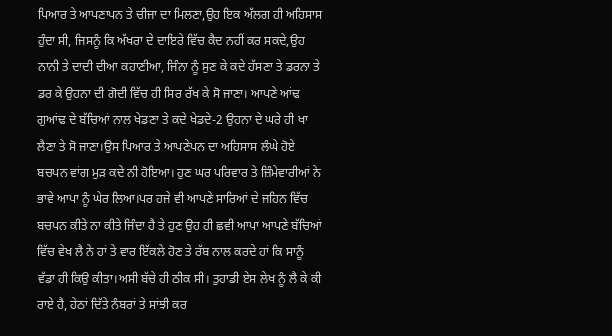ਪਿਆਰ ਤੇ ਆਪਣਾਪਨ ਤੇ ਚੀਜਾ ਦਾ ਮਿਲਣਾ,ਉਹ ਇਕ ਅੱਲਗ ਹੀ ਅਹਿਸਾਸ ਹੁੰਦਾ ਸੀ, ਜਿਸਨੂੰ ਕਿ ਅੱਖਰਾ ਦੇ ਦਾਇਰੇ ਵਿੱਚ ਕੈਦ ਨਹੀਂ ਕਰ ਸਕਦੇ,ਉਹ ਨਾਨੀ ਤੇ ਦਾਦੀ ਦੀਆ ਕਹਾਣੀਆ, ਜਿੰਨਾ ਨੂੰ ਸੁਣ ਕੇ ਕਦੇ ਹੱਸਣਾ ਤੇ ਡਰਨਾ ਤੇ ਡਰ ਕੇ ਉਹਨਾ ਦੀ ਗੋਦੀ ਵਿੱਚ ਹੀ ਸਿਰ ਰੱਖ ਕੇ ਸੋ ਜਾਣਾ। ਆਪਣੇ ਆਂਢ ਗੁਆਂਢ ਦੇ ਬੱਚਿਆਂ ਨਾਲ ਖੇਡਣਾ ਤੇ ਕਦੇ ਖੇਡਦੇ-2 ਉਹਨਾ ਦੇ ਘਰੇ ਹੀ ਖਾ ਲੈਣਾ ਤੇ ਸੋ ਜਾਣਾ।ਉਸ ਪਿਆਰ ਤੇ ਆਪਣੇਪਨ ਦਾ ਅਹਿਸਾਸ ਲੰਘੇ ਹੋਏ ਬਚਪਨ ਵਾਂਗ ਮੁੜ ਕਦੇ ਨੀ ਹੋਇਆ। ਹੁਣ ਘਰ ਪਰਿਵਾਰ ਤੇ ਜ਼ਿੰਮੇਵਾਰੀਆਂ ਨੇ ਭਾਵੇ ਆਪਾ ਨੂੰ ਘੇਰ ਲਿਆ।ਪਰ ਹਜੇ ਵੀ ਆਪਣੇ ਸਾਰਿਆਂ ਦੇ ਜਹਿਨ ਵਿੱਚ ਬਚਪਨ ਕੀਤੇ ਨਾ ਕੀਤੇ ਜਿੰਦਾ ਹੈ ਤੇ ਹੁਣ ਉਹ ਹੀ ਛਵੀ ਆਪਾ ਆਪਣੇ ਬੱਚਿਆਂ ਵਿੱਚ ਵੇਖ ਲੈ ਨੇ ਹਾਂ ਤੇ ਵਾਰ ਇੱਕਲੇ ਹੋਣ ਤੇ ਰੱਬ ਨਾਲ ਕਰਦੇ ਹਾਂ ਕਿ ਸਾਨੂੰ ਵੱਡਾ ਹੀ ਕਿਉ ਕੀਤਾ।ਅਸੀ ਬੱਚੇ ਹੀ ਠੀਕ ਸੀ। ਤੁਹਾਡੀ ਏਸ ਲੇਖ ਨੂੰ ਲੈ ਕੇ ਕੀ ਰਾਏ ਹੈ, ਹੇਠਾਂ ਦਿੱਤੇ ਨੰਬਰਾਂ ਤੇ ਸਾਂਝੀ ਕਰ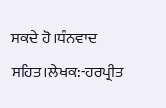ਸਕਦੇ ਹੋ।ਧੰਨਵਾਦ ਸਹਿਤ।ਲੇਖਕ:-ਹਰਪ੍ਰੀਤ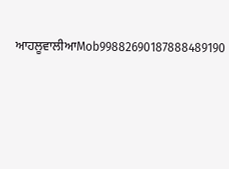ਆਹਲੂਵਾਲੀਆMob99882690187888489190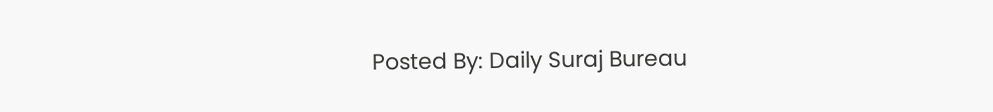Posted By: Daily Suraj Bureau